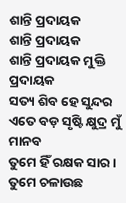ଶାନ୍ତି ପ୍ରଦାୟକ
ଶାନ୍ତି ପ୍ରଦାୟକ
ଶାନ୍ତି ପ୍ରଦାୟକ ମୁକ୍ତି ପ୍ରଦାୟକ
ସତ୍ୟ ଶିବ ହେ ସୁନ୍ଦର
ଏତେ ବଡ଼ ସୃଷ୍ଟି କ୍ଷୁଦ୍ର ମୁଁ ମାନବ
ତୁମେ ହିଁ ରକ୍ଷକ ସାର।
ତୁମେ ଚଳାଉଛ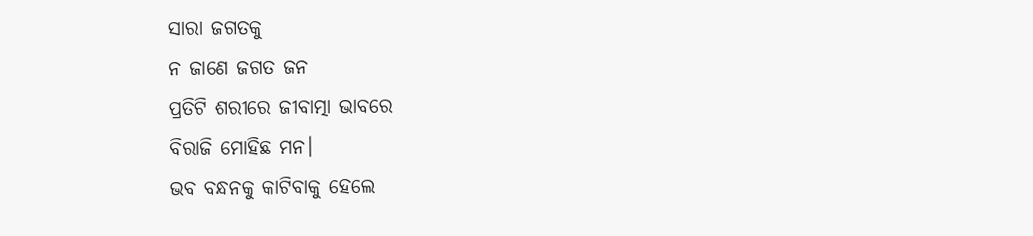ସାରା ଜଗତକୁ
ନ ଜାଣେ ଜଗତ ଜନ
ପ୍ରତିଟି ଶରୀରେ ଜୀବାତ୍ମା ଭାବରେ
ବିରାଜି ମୋହିଛ ମନ।
ଭବ ବନ୍ଧନକୁ କାଟିବାକୁ ହେଲେ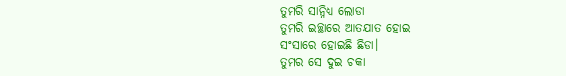ତୁମରି ସାନ୍ନିଧ୍ୟ ଲୋଡା
ତୁମରି ଇଚ୍ଛାରେ ଆତଯାତ ହୋଇ
ସଂସାରେ ହୋଇଛି ଛିଡା।
ତୁମର ସେ ଦୁଇ ଚକା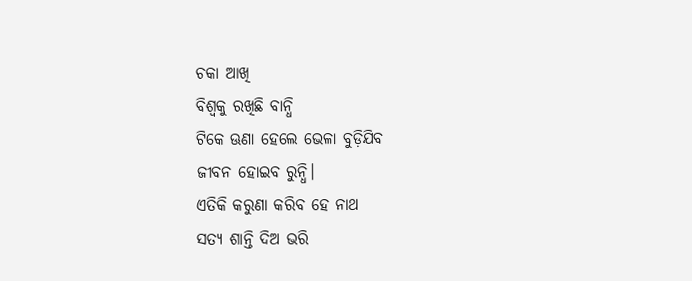ଚକା ଆଖି
ବିଶ୍ୱକୁ ରଖିଛି ବାନ୍ଧି
ଟିକେ ଊଣା ହେଲେ ଭେଳା ବୁଡ଼ିଯିବ
ଜୀବନ ହୋଇବ ରୁନ୍ଧି।
ଏତିକି କରୁଣା କରିବ ହେ ନାଥ
ସତ୍ୟ ଶାନ୍ତି ଦିଅ ଭରି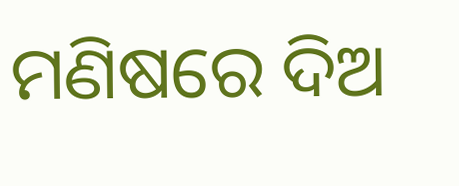ମଣିଷରେ ଦିଅ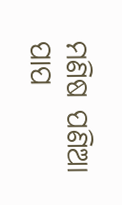ମଣିଷ ପଣିଆ
ପାପ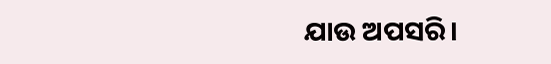ଯାଉ ଅପସରି।